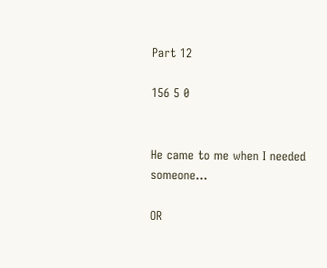Part 12

156 5 0


He came to me when I needed someone...

OR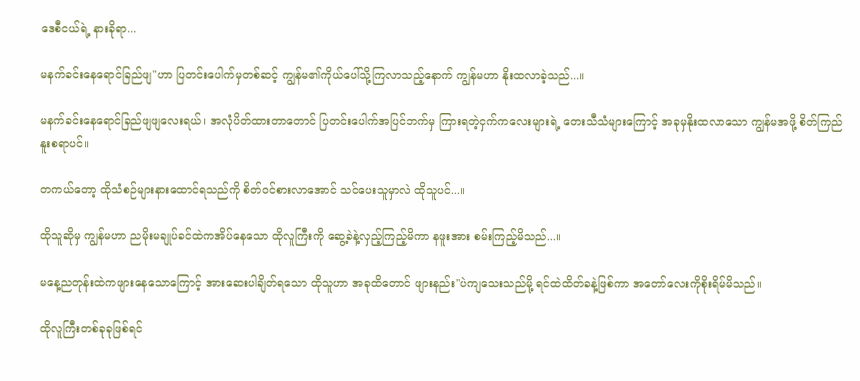ဒေစီငယ်ရဲ့ နားခိုရာ...

မနက်ခင်းနေရောင်ခြည်ဖျ"ဟာ ပြတင်းပေါက်မှတစ်ဆင့် ကျွန်မ၏ကိုယ်ပေါ်သို့ကြလာသည့်နောက် ကျွန်မဟာ နိုးထလာခဲ့သည်...။

မနက်ခင်းနေရောင်ခြည်ဖျဖျလေး‌ရယ်၊ အလုံပိတ်ထားတာတောင် ပြတင်းပေါက်အပြင်ဘက်မှ ကြားရတဲ့ငှက်ကလေးများရဲ့ တေးသီသံများကြောင့် အခုမှနိုးထလာသော ကျွန်မအဖို့ စိတ်ကြည်နူးစရာပင်။

တကယ်တော့ ထိုသံစဉ်များနားထောင်ရသည်ကို စိတ်ဝင်စားလာအောင် သင်ပေးသူမှာလဲ ထိုသူပင်...။

ထိုသူဆိုမှ ကျွန်မဟာ ညမိုးမချုပ်ခင်ထဲကအိပ်နေသော ထိုလူကြီးကို ဆွေ့ခဲနဲ့လှည့်ကြည့်မိကာ နဖူးအား စမ်းကြည့်မိသည်...။

မနေ့ညတုန်းထဲကဖျားနေသောကြောင့် အားဆေးပါချိတ်ရသော ထိုသူဟာ အခုထိတောင် ဖျားနည်း"ပဲကျသေးသည်မို့ ရင်ထဲထိတ်ခနဲ့ဖြစ်ကာ အတော်လေးကိုစိုးရိမ်မိသည်။

ထိုလူကြီးတစ်ခုခုဖြစ်ရင်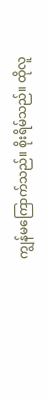ကျွန်မကြောက်သည်။ စိုးရိမ်သည်။ ထိုလူ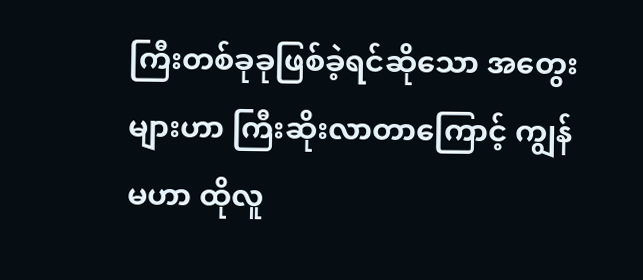ကြီးတစ်ခုခုဖြစ်ခဲ့ရင်ဆိုသော အတွေးများဟာ ကြီးဆိုးလာတာကြောင့် ကျွန်မဟာ ထိုလူ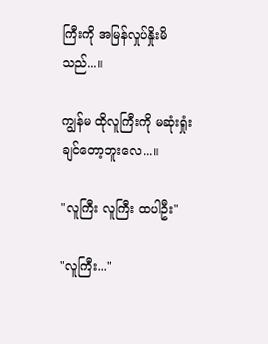ကြီးကို အမြန်လှုပ်နှိုးမိသည်...။

ကျွန်မ ထိုလူကြီးကို မဆုံးရှုံးချင်တော့ဘူးလေ...။

"လူကြီး လူကြီး ထပါဦး"

"လူကြီး..."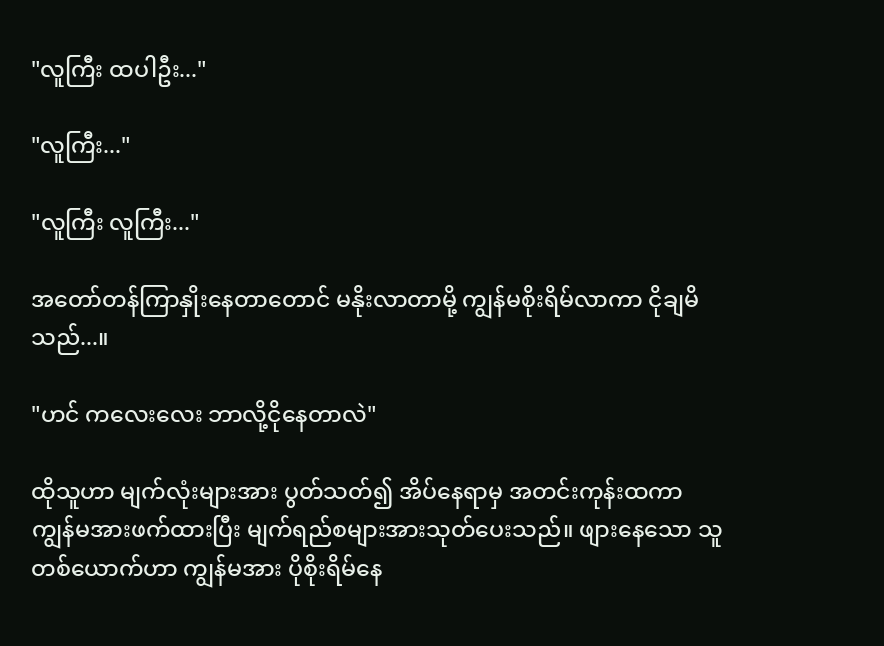"လူကြီး ထပါဦး..."

"လူကြီး..."

"လူကြီး လူကြီး..."

အတော်တန်ကြာနှိုးနေတာတောင် မနိုးလာတာမို့ ကျွန်မစိုးရိမ်လာကာ ငိုချမိသည်...။

"ဟင် ကလေးလေး ဘာလို့ငိုနေတာလဲ"

ထိုသူဟာ မျက်လုံးများအား ပွတ်သတ်၍ အိပ်နေရာမှ အတင်းကုန်းထကာ ကျွန်မအားဖက်ထားပြီး မျက်ရည်စများအားသုတ်ပေးသည်။ ဖျားနေသော သူတစ်ယောက်ဟာ ကျွန်မအား ပိုစိုးရိမ်နေ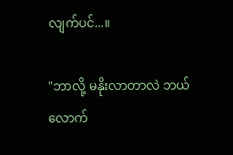လျက်ပင်...။

"ဘာလို့ မနိုးလာတာလဲ ဘယ်လောက်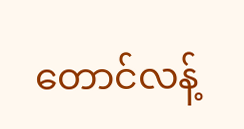တောင်လန့်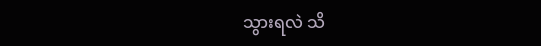သွားရလဲ သိ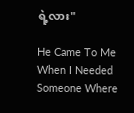ရဲ့လား"

He Came To Me When I Needed Someone Where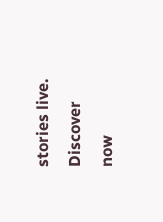stories live. Discover now